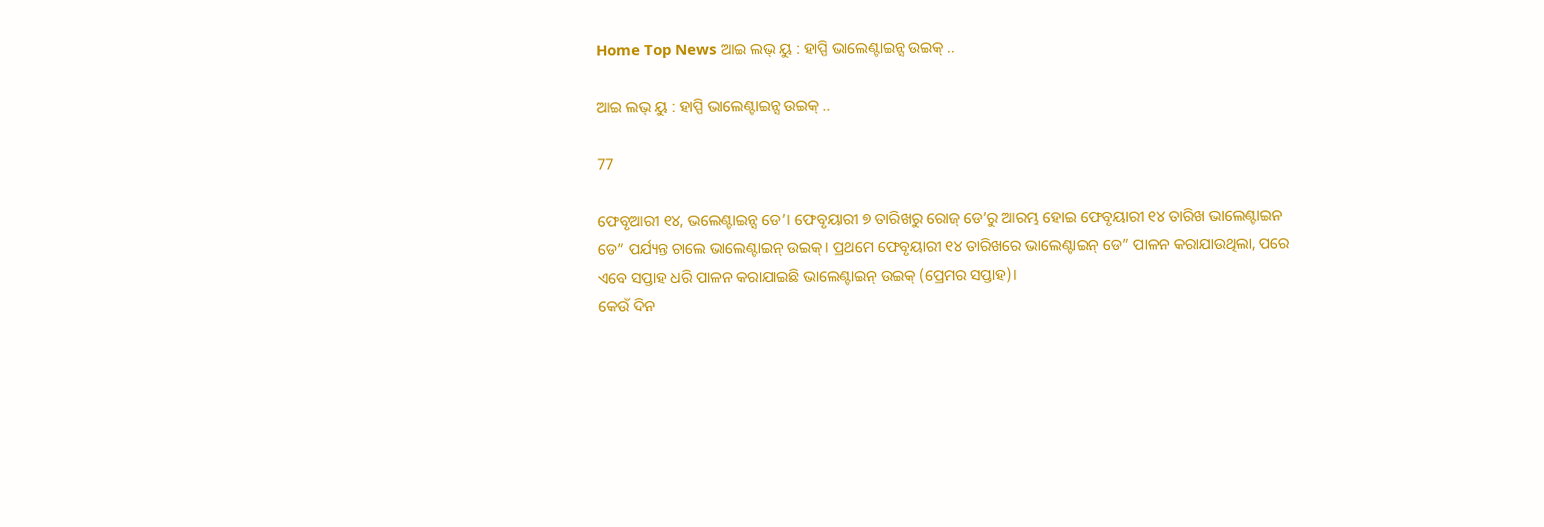Home Top News ଆଇ ଲଭ୍ ୟୁ : ହାପ୍ପି ଭାଲେଣ୍ଟାଇନ୍ସ ଉଇକ୍ ..

ଆଇ ଲଭ୍ ୟୁ : ହାପ୍ପି ଭାଲେଣ୍ଟାଇନ୍ସ ଉଇକ୍ ..

77

ଫେବୃଆରୀ ୧୪, ଭଲେଣ୍ଟାଇନ୍ସ ଡେ’। ଫେବୃୟାରୀ ୭ ତାରିଖରୁ ରୋଜ୍ ଡେ’ରୁ ଆରମ୍ଭ ହୋଇ ଫେବୃୟାରୀ ୧୪ ତାରିଖ ଭାଲେଣ୍ଟାଇନ ଡେ” ପର୍ଯ୍ୟନ୍ତ ଚାଲେ ଭାଲେଣ୍ଟାଇନ୍ ଉଇକ୍। ପ୍ରଥମେ ଫେବୃୟାରୀ ୧୪ ତାରିଖରେ ଭାଲେଣ୍ଟାଇନ୍ ଡେ” ପାଳନ କରାଯାଉଥିଲା, ପରେ ଏବେ ସପ୍ତାହ ଧରି ପାଳନ କରାଯାଇଛି ଭାଲେଣ୍ଟାଇନ୍ ଉଇକ୍ (ପ୍ରେମର ସପ୍ତାହ)।
କେଉଁ ଦିନ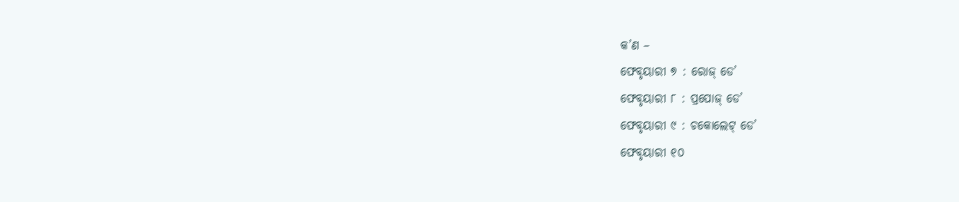କ’ଣ –
ଫେବୃୟାରୀ ୭ : ରୋଜ୍ ଡେ’
ଫେବୃୟାରୀ ୮ : ପ୍ରପୋଜ୍ ଡେ’
ଫେବୃୟାରୀ ୯ : ଚକୋଲେଟ୍ ଡେ’
ଫେବୃୟାରୀ ୧୦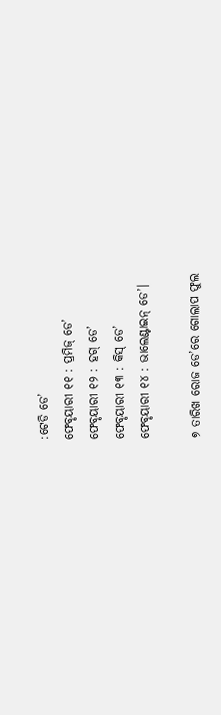:ଟେଡି ଡେ’
ଫେବୃୟାରୀ ୧୧ : ପ୍ରମିଜ୍ ଡେ’
ଫେବୃୟାରୀ ୧୨ : ହଗ୍ ଡେ’
ଫେବୃୟାରୀ ୧୩ : କିସ୍ ଡେ’
ଫେବୃୟାରୀ ୧୪ : ଭାଲେଣ୍ଟାଇନ୍ ଡେ’।

୭ ତାରିଖ ରୋଜ ଡେ’ରେ ଗୋଲାପ ଫୁଲ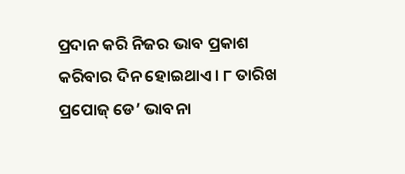ପ୍ରଦାନ କରି ନିଜର ଭାବ ପ୍ରକାଶ କରିବାର ଦିନ ହୋଇଥାଏ। ୮ ତାରିଖ ପ୍ରପୋଜ୍ ଡେ’ ଭାବନା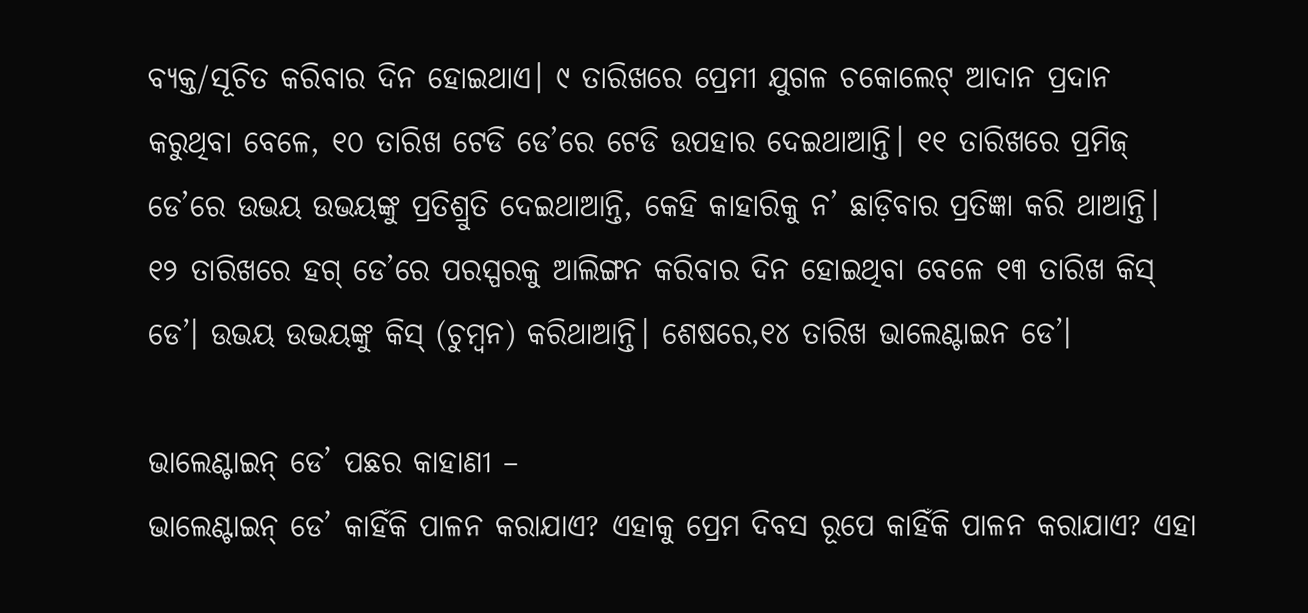ବ୍ୟକ୍ତ/ସୂଚିତ କରିବାର ଦିନ ହୋଇଥାଏ। ୯ ତାରିଖରେ ପ୍ରେମୀ ଯୁଗଳ ଚକୋଲେଟ୍ ଆଦାନ ପ୍ରଦାନ କରୁଥିବା ବେଳେ, ୧୦ ତାରିଖ ଟେଡି ଡେ’ରେ ଟେଡି ଉପହାର ଦେଇଥାଆନ୍ତି। ୧୧ ତାରିଖରେ ପ୍ରମିଜ୍ ଡେ’ରେ ଉଭୟ ଉଭୟଙ୍କୁ ପ୍ରତିଶ୍ରୁତି ଦେଇଥାଆନ୍ତି, କେହି କାହାରିକୁ ନ’ ଛାଡ଼ିବାର ପ୍ରତିଜ୍ଞା କରି ଥାଆନ୍ତି। ୧୨ ତାରିଖରେ ହଗ୍ ଡେ’ରେ ପରସ୍ପରକୁ ଆଲିଙ୍ଗନ କରିବାର ଦିନ ହୋଇଥିବା ବେଳେ ୧୩ ତାରିଖ କିସ୍ ଡେ’। ଉଭୟ ଉଭୟଙ୍କୁ କିସ୍ (ଚୁମ୍ବନ) କରିଥାଆନ୍ତି। ଶେଷରେ,୧୪ ତାରିଖ ଭାଲେଣ୍ଟାଇନ ଡେ’।

ଭାଲେଣ୍ଟାଇନ୍ ଡେ’ ପଛର କାହାଣୀ –
ଭାଲେଣ୍ଟାଇନ୍ ଡେ’ କାହିଁକି ପାଳନ କରାଯାଏ? ଏହାକୁ ପ୍ରେମ ଦିବସ ରୂପେ କାହିଁକି ପାଳନ କରାଯାଏ? ଏହା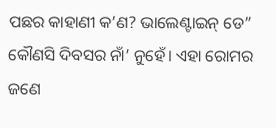ପଛର କାହାଣୀ କ’ଣ? ଭାଲେଣ୍ଟାଇନ୍ ଡେ” କୌଣସି ଦିବସର ନାଁ’ ନୁହେଁ। ଏହା ରୋମର ଜଣେ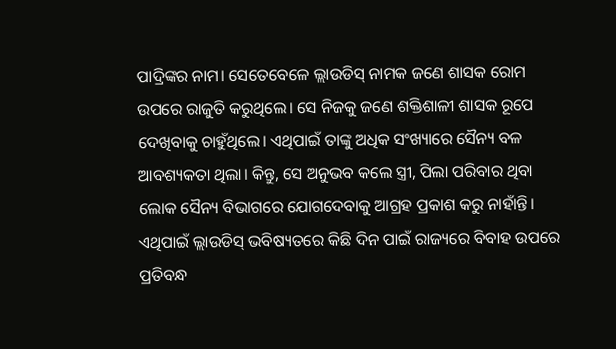ପାଦ୍ରିଙ୍କର ନାମ। ସେତେବେଳେ ଲ୍ଲାଉଡିସ୍ ନାମକ ଜଣେ ଶାସକ ରୋମ ଉପରେ ରାଜୁତି କରୁଥିଲେ। ସେ ନିଜକୁ ଜଣେ ଶକ୍ତିଶାଳୀ ଶାସକ ରୂପେ ଦେଖିବାକୁ ଚାହୁଁଥିଲେ। ଏଥିପାଇଁ ତାଙ୍କୁ ଅଧିକ ସଂଖ୍ୟାରେ ସୈନ୍ୟ ବଳ ଆବଶ୍ୟକତା ଥିଲା। କିନ୍ତୁ, ସେ ଅନୁଭବ କଲେ ସ୍ତ୍ରୀ, ପିଲା ପରିବାର ଥିବା ଲୋକ ସୈନ୍ୟ ବିଭାଗରେ ଯୋଗଦେବାକୁ ଆଗ୍ରହ ପ୍ରକାଶ କରୁ ନାହାଁନ୍ତି। ଏଥିପାଇଁ ଲ୍ଲାଉଡିସ୍ ଭବିଷ୍ୟତରେ କିଛି ଦିନ ପାଇଁ ରାଜ୍ୟରେ ବିବାହ ଉପରେ ପ୍ରତିବନ୍ଧ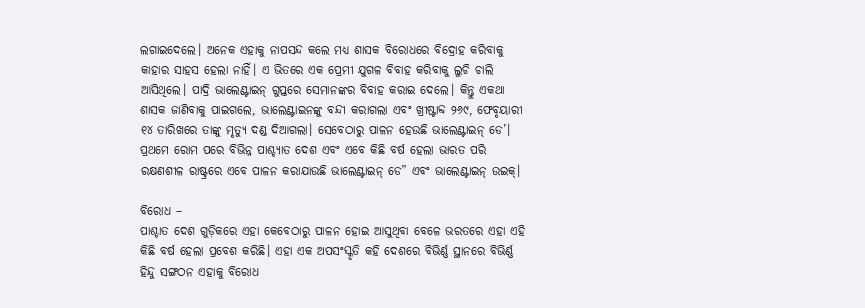ଲଗାଇଦେଲେ। ଅନେକ ଏହାକୁ ନାପସନ୍ଦ କଲେ ମଧ୍ୟ ଶାସକ ବିରୋଧରେ ବିଦ୍ରୋହ କରିବାକୁ କାହାର ସାହସ ହେଲା ନାହିଁ। ଏ ଭିତରେ ଏକ ପ୍ରେମୀ ଯୁଗଳ ବିବାହ କରିବାକୁ ଲୁଚି ଚାଲି ଆସିଥିଲେ। ପାଦ୍ରି ଭାଲେଣ୍ଟାଇନ୍ ଗୁପ୍ତରେ ସେମାନଙ୍କର ବିବାହ କରାଇ ଦେଲେ। କିନ୍ତୁ ଏକଥା ଶାସକ ଜାଣିବାକୁ ପାଇଗଲେ, ଭାଲେଣ୍ଟାଇନଙ୍କୁ ବନ୍ଦୀ କରାଗଲା ଏବଂ ଖ୍ରୀଷ୍ଟାବ୍ଦ ୨୬୯, ଫେବୃୟାରୀ ୧୪ ତାରିଖରେ ତାଙ୍କୁ ମୃତ୍ୟୁ ଦଣ୍ଡ ଦିଆଗଲା। ସେବେଠାରୁ ପାଳନ ହେଉଛି ଭାଲେଣ୍ଟାଇନ୍ ଡେ’। ପ୍ରଥମେ ରୋମ ପରେ ବିଭିନ୍ନ ପାଶ୍ଚ୍ୟାତ ଦେଶ ଏବଂ ଏବେ କିଛି ବର୍ଷ ହେଲା ଭାରତ ପରି ରକ୍ଷଣଶୀଳ ରାଷ୍ଟ୍ରରେ ଏବେ ପାଳନ କରାଯାଉଛି ଭାଲେଣ୍ଟାଇନ୍ ଡେ” ଏବଂ ଭାଲେଣ୍ଟାଇନ୍ ଉଇକ୍।

ବିରୋଧ –
ପାଶ୍ଚାତ ଦେଶ ଗୁଡ଼ିକରେ ଏହା କେବେଠାରୁ ପାଳନ ହୋଇ ଆସୁଥିବା ବେଳେ ଭରତରେ ଏହା ଏହି କିଛି ବର୍ଷ ହେଲା ପ୍ରବେଶ କରିଛି। ଏହା ଏକ ଅପସଂସ୍କୃତି କହି ଦେଶରେ ବିଭିର୍ଣ୍ଣ ସ୍ଥାନରେ ବିଭିର୍ଣ୍ଣ ହିନ୍ଦୁ ସଙ୍ଗଠନ ଏହାକୁ ବିରୋଧ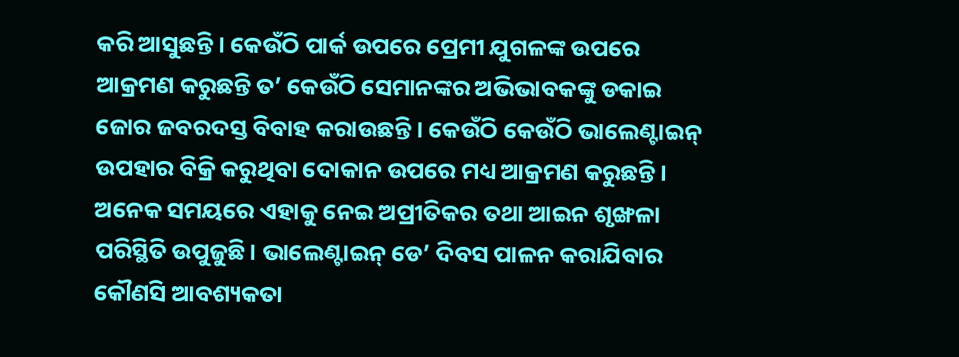କରି ଆସୁଛନ୍ତି। କେଉଁଠି ପାର୍କ ଉପରେ ପ୍ରେମୀ ଯୁଗଳଙ୍କ ଉପରେ ଆକ୍ରମଣ କରୁଛନ୍ତି ତ’ କେଉଁଠି ସେମାନଙ୍କର ଅଭିଭାବକଙ୍କୁ ଡକାଇ ଜୋର ଜବରଦସ୍ତ ବିବାହ କରାଉଛନ୍ତି। କେଉଁଠି କେଉଁଠି ଭାଲେଣ୍ଟାଇନ୍ ଉପହାର ବିକ୍ରି କରୁଥିବା ଦୋକାନ ଉପରେ ମଧ୍ୟ ଆକ୍ରମଣ କରୁଛନ୍ତି। ଅନେକ ସମୟରେ ଏହାକୁ ନେଇ ଅପ୍ରୀତିକର ତଥା ଆଇନ ଶୃଙ୍ଖଳା ପରିସ୍ଥିତି ଉପୁଜୁଛି। ଭାଲେଣ୍ଟାଇନ୍ ଡେ’ ଦିବସ ପାଳନ କରାଯିବାର କୌଣସି ଆବଶ୍ୟକତା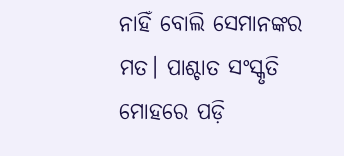ନାହିଁ ବୋଲି ସେମାନଙ୍କର ମତ। ପାଶ୍ଚାତ ସଂସ୍କୃତି ମୋହରେ ପଡ଼ି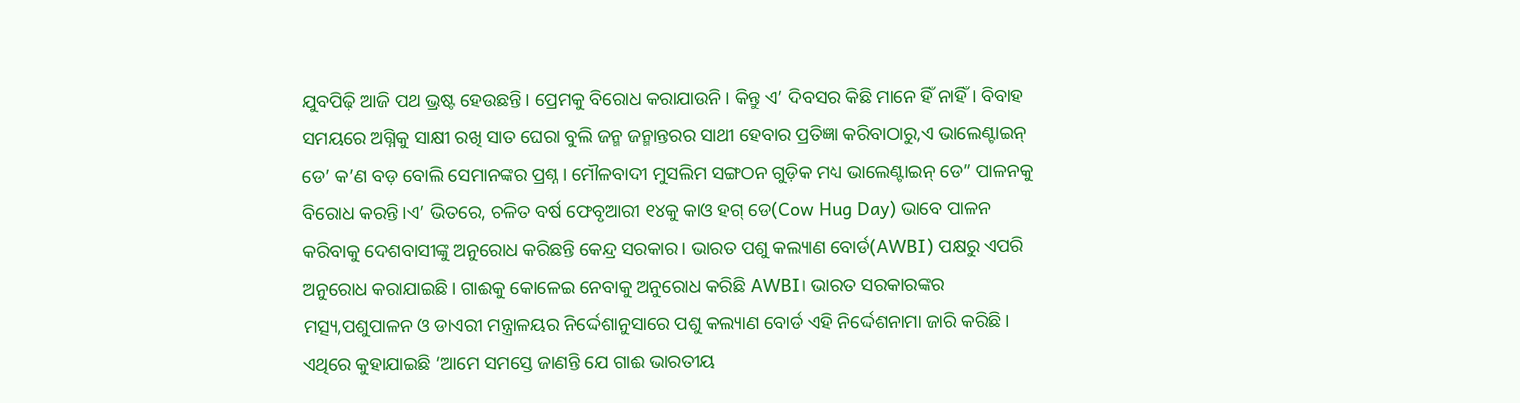ଯୁବପିଢ଼ି ଆଜି ପଥ ଭ୍ରଷ୍ଟ ହେଉଛନ୍ତି। ପ୍ରେମକୁ ବିରୋଧ କରାଯାଉନି। କିନ୍ତୁ ଏ’ ଦିବସର କିଛି ମାନେ ହିଁ ନାହିଁ। ବିବାହ ସମୟରେ ଅଗ୍ନିକୁ ସାକ୍ଷୀ ରଖି ସାତ ଘେରା ବୁଲି ଜନ୍ମ ଜନ୍ମାନ୍ତରର ସାଥୀ ହେବାର ପ୍ରତିଜ୍ଞା କରିବାଠାରୁ,ଏ ଭାଲେଣ୍ଟାଇନ୍ ଡେ’ କ’ଣ ବଡ଼ ବୋଲି ସେମାନଙ୍କର ପ୍ରଶ୍ନ। ମୌଳବାଦୀ ମୁସଲିମ ସଙ୍ଗଠନ ଗୁଡ଼ିକ ମଧ୍ୟ ଭାଲେଣ୍ଟାଇନ୍ ଡେ” ପାଳନକୁ ବିରୋଧ କରନ୍ତି।ଏ’ ଭିତରେ, ଚଳିତ ବର୍ଷ ଫେବୃଆରୀ ୧୪କୁ କାଓ ହଗ୍‌ ଡେ(Cow Hug Day) ଭାବେ ପାଳନ କରିବାକୁ ଦେଶବାସୀଙ୍କୁ ଅନୁରୋଧ କରିଛନ୍ତି କେନ୍ଦ୍ର ସରକାର। ଭାରତ ପଶୁ କଲ୍ୟାଣ ବୋର୍ଡ(AWBI) ପକ୍ଷରୁ ଏପରି ଅନୁରୋଧ କରାଯାଇଛି। ଗାଈକୁ କୋଳେଇ ନେବାକୁ ଅନୁରୋଧ କରିଛି AWBI। ଭାରତ ସରକାରଙ୍କର ମତ୍ସ୍ୟ,ପଶୁପାଳନ ଓ ଡାଏରୀ ମନ୍ତ୍ରାଳୟର ନିର୍ଦ୍ଦେଶାନୁସାରେ ପଶୁ କଲ୍ୟାଣ ବୋର୍ଡ ଏହି ନିର୍ଦ୍ଦେଶନାମା ଜାରି କରିଛି। ଏଥିରେ କୁହାଯାଇଛି ‘ଆମେ ସମସ୍ତେ ଜାଣନ୍ତି ଯେ ଗାଈ ଭାରତୀୟ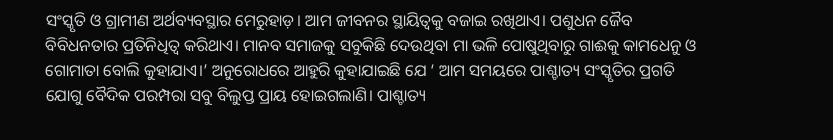ସଂସ୍କୃତି ଓ ଗ୍ରାମୀଣ ଅର୍ଥବ୍ୟବସ୍ଥାର ମେରୁହାଡ଼। ଆମ ଜୀବନର ସ୍ଥାୟିତ୍ୱକୁ ବଜାଇ ରଖିଥାଏ। ପଶୁଧନ ଜୈବ ବିବିଧନତାର ପ୍ରତିନିଧିତ୍ୱ କରିଥାଏ। ମାନବ ସମାଜକୁ ସବୁକିଛି ଦେଉଥିବା ମା ଭଳି ପୋଷୁଥିବାରୁ ଗାଈକୁ କାମଧେନୁ ଓ ଗୋମାତା ବୋଲି କୁହାଯାଏ।’ ଅନୁରୋଧରେ ଆହୁରି କୁହାଯାଇଛି ଯେ ‘ ଆମ ସମୟରେ ପାଶ୍ଚାତ୍ୟ ସଂସ୍କୃତିର ପ୍ରଗତି ଯୋଗୁ ବୈଦିକ ପରମ୍ପରା ସବୁ ବିଲୁପ୍ତ ପ୍ରାୟ ହୋଇଗଲାଣି। ପାଶ୍ଚାତ୍ୟ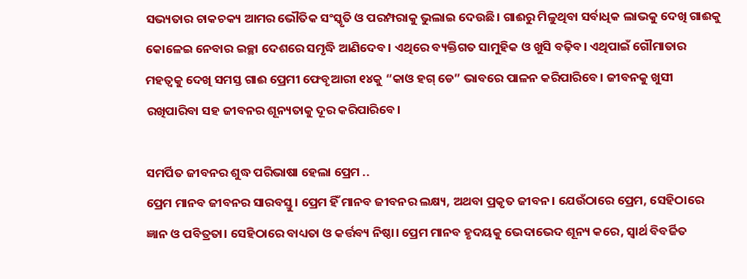ସଭ୍ୟତାର ଚାକଚକ୍ୟ ଆମର ଭୌତିକ ସଂସ୍କୃତି ଓ ପରମ୍ପରାକୁ ଭୁଲାଇ ଦେଉଛି। ଗାଈରୁ ମିଳୁଥିବା ସର୍ବାଧିକ ଲାଭକୁ ଦେଖି ଗାଈକୁ କୋଳେଇ ନେବାର ଇଚ୍ଛା ଦେଶରେ ସମୃଦ୍ଧି ଆଣିଦେବ। ଏଥିରେ ବ୍ୟକ୍ତିଗତ ସାମୁହିକ ଓ ଖୁସି ବଢ଼ିବ। ଏଥିପାଇଁ ଗୌମାତାର ମହତ୍ୱକୁ ଦେଖି ସମସ୍ତ ଗାଈ ପ୍ରେମୀ ଫେବୃଆରୀ ୧୪କୁ “କାଓ ହଗ୍‌ ଡେ” ଭାବରେ ପାଳନ କରିପାରିବେ। ଜୀବନକୁ ଖୁସୀ ରଖିପାରିବା ସହ ଜୀବନର ଶୂନ୍ୟତାକୁ ଦୂର କରିପାରିବେ।

ସମର୍ପିତ ଜୀବନର ଶୁଦ୍ଧ ପରିଭାଷା ହେଲା ପ୍ରେମ ..
ପ୍ରେମ ମାନବ ଜୀବନର ସାରବସ୍ତୁ। ପ୍ରେମ ହିଁ ମାନବ ଜୀବନର ଲକ୍ଷ୍ୟ, ଅଥବା ପ୍ରକୃତ ଜୀବନ। ଯେଉଁଠାରେ ପ୍ରେମ, ସେହିଠାରେ ଜ୍ଞାନ ଓ ପବିତ୍ରତା। ସେହିଠାରେ ବାଧ୍ୟତା ଓ କର୍ତ୍ତବ୍ୟ ନିଷ୍ଠା। ପ୍ରେମ ମାନବ ହୃଦୟକୁ ଭେଦାଭେଦ ଶୂନ୍ୟ କରେ, ସ୍ୱାର୍ଥ ବିବର୍ଜିତ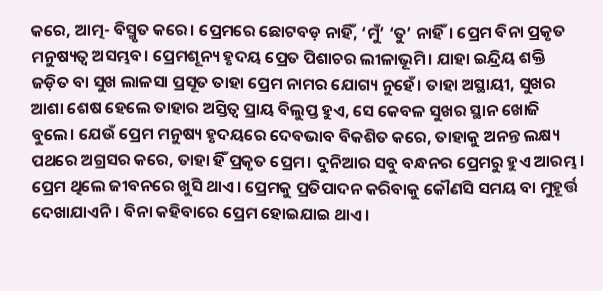କରେ, ଆତ୍ମ- ବିସ୍ମୃତ କରେ। ପ୍ରେମରେ ଛୋଟବଡ଼ ନାହିଁ, ‘ମୁଁ’ ‘ତୁ’ ନାହିଁ। ପ୍ରେମ ବିନା ପ୍ରକୃତ ମନୁଷ୍ୟତ୍ୱ ଅସମ୍ଭବ। ପ୍ରେମଶୂନ୍ୟ ହୃଦୟ ପ୍ରେତ ପିଶାଚର ଲୀଳାଭୂମି। ଯାହା ଇନ୍ଦ୍ରିୟ ଶକ୍ତି ଜଡ଼ିତ ବା ସୁଖ ଲାଳସା ପ୍ରସୂତ ତାହା ପ୍ରେମ ନାମର ଯୋଗ୍ୟ ନୁହେଁ। ତାହା ଅସ୍ଥାୟୀ, ସୁଖର ଆଶା ଶେଷ ହେଲେ ତାହାର ଅସ୍ତିତ୍ୱ ପ୍ରାୟ ବିଲୁପ୍ତ ହୁଏ, ସେ କେବଳ ସୁଖର ସ୍ଥାନ ଖୋଜି ବୁଲେ। ଯେଉଁ ପ୍ରେମ ମନୁଷ୍ୟ ହୃଦୟରେ ଦେବଭାବ ବିକଶିତ କରେ, ତାହାକୁ ଅନନ୍ତ ଲକ୍ଷ୍ୟ ପଥରେ ଅଗ୍ରସର କରେ, ତାହା ହିଁ ପ୍ରକୃତ ପ୍ରେମ। ଦୁନିଆର ସବୁ ବନ୍ଧନର ପ୍ରେମରୁ ହୁଏ ଆରମ୍ଭ। ପ୍ରେମ ଥିଲେ ଜୀବନରେ ଖୁସି ଥାଏ। ପ୍ରେମକୁ ପ୍ରତିପାଦନ କରିବାକୁ କୌଣସି ସମୟ ବା ମୁହୂର୍ତ୍ତ ଦେଖାଯାଏନି। ବିନା କହିବାରେ ପ୍ରେମ ହୋଇଯାଇ ଥାଏ।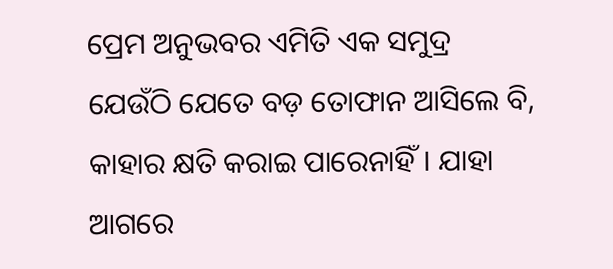ପ୍ରେମ ଅନୁଭବର ଏମିତି ଏକ ସମୁଦ୍ର ଯେଉଁଠି ଯେତେ ବଡ଼ ତୋଫାନ ଆସିଲେ ବି, କାହାର କ୍ଷତି କରାଇ ପାରେନାହିଁ। ଯାହା ଆଗରେ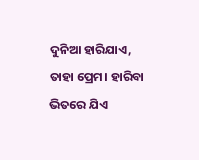ଦୁନିଆ ହାରିଯାଏ, ତାହା ପ୍ରେମ। ହାରିବା ଭିତରେ ଯିଏ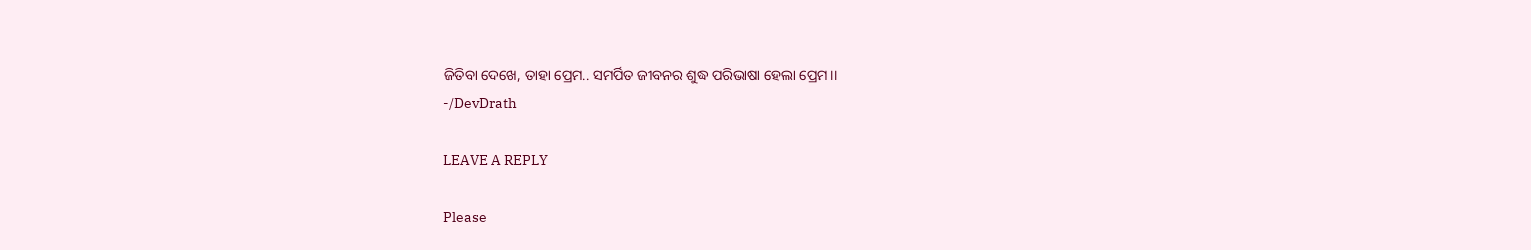ଜିତିବା ଦେଖେ, ତାହା ପ୍ରେମ.. ସମର୍ପିତ ଜୀବନର ଶୁଦ୍ଧ ପରିଭାଷା ହେଲା ପ୍ରେମ।।
-/DevDrath

LEAVE A REPLY

Please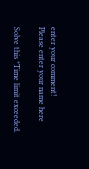enter your comment!
Please enter your name here

Solve this *Time limit exceeded.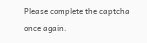Please complete the captcha once again.